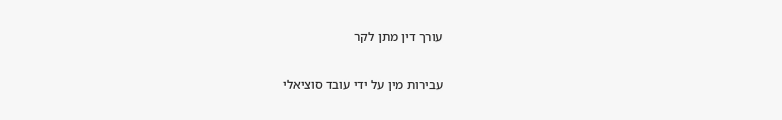עורך דין מתן לקר

עבירות מין על ידי עובד סוציאלי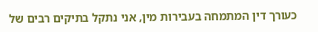כעורך דין המתמחה בעבירות מין, אני נתקל בתיקים רבים של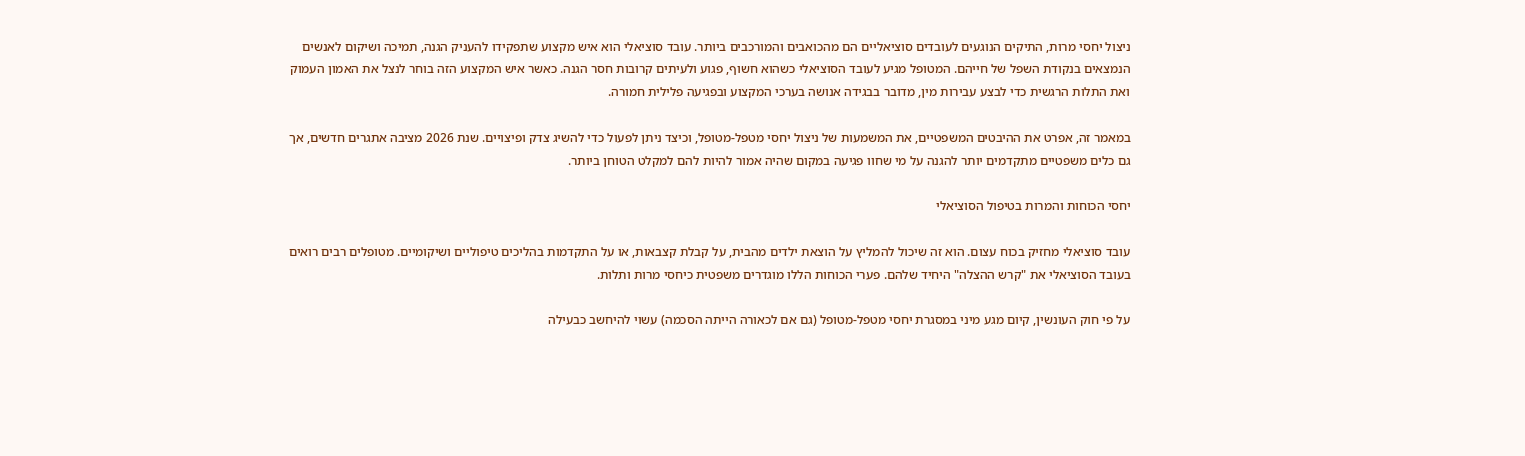ניצול יחסי מרות, התיקים הנוגעים לעובדים סוציאליים הם מהכואבים והמורכבים ביותר. עובד סוציאלי הוא איש מקצוע שתפקידו להעניק הגנה, תמיכה ושיקום לאנשים הנמצאים בנקודת השפל של חייהם. המטופל מגיע לעובד הסוציאלי כשהוא חשוף, פגוע ולעיתים קרובות חסר הגנה. כאשר איש המקצוע הזה בוחר לנצל את האמון העמוק ואת התלות הרגשית כדי לבצע עבירות מין, מדובר בבגידה אנושה בערכי המקצוע ובפגיעה פלילית חמורה.

במאמר זה, אפרט את ההיבטים המשפטיים, את המשמעות של ניצול יחסי מטפל-מטופל, וכיצד ניתן לפעול כדי להשיג צדק ופיצויים. שנת 2026 מציבה אתגרים חדשים, אך גם כלים משפטיים מתקדמים יותר להגנה על מי שחוו פגיעה במקום שהיה אמור להיות להם למקלט הטוחן ביותר.

יחסי הכוחות והמרות בטיפול הסוציאלי

עובד סוציאלי מחזיק בכוח עצום. הוא זה שיכול להמליץ על הוצאת ילדים מהבית, על קבלת קצבאות, או על התקדמות בהליכים טיפוליים ושיקומיים. מטופלים רבים רואים בעובד הסוציאלי את "קרש ההצלה" היחיד שלהם. פערי הכוחות הללו מוגדרים משפטית כיחסי מרות ותלות.

על פי חוק העונשין, קיום מגע מיני במסגרת יחסי מטפל-מטופל (גם אם לכאורה הייתה הסכמה) עשוי להיחשב כבעילה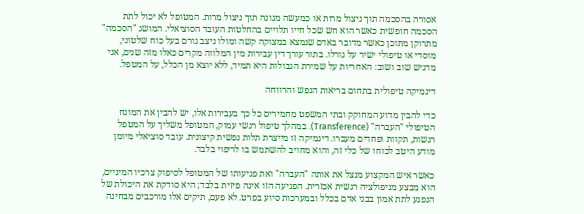אסורה בהסכמה תוך ניצול מרות או כמעשה מגונה תוך ניצול מרות. המטופל לא יכול לתת הסכמה חופשית כאשר הוא חש שכל חייו תלויים בהחלטות העובד הסוציאלי. המושג "הסכמה" מתרוקן מתוכן כאשר מדובר באדם שנמצא במצוקה קשה ומולו ניצב גורם בעל כוח שלטוני, מוסדי או טיפולי ישיר על גורלו. בתור עורך דין עבירות מין המלווה מקרים כאלו מזה שנים, אני מדגיש שוב ושוב: האחריות על שמירת הגבולות היא תמיד, ללא יוצא מן הכלל, על המטפל.

דינמיקה טיפולית בתחום בריאות הנפש והרווחה

כדי להבין מדוע המחוקק ובתי המשפט מחמירים כל כך בעבירות אלו, יש להבין את המונח הטיפולי "העברה" (Transference). במהלך טיפול רגשי עמוק, המטופל משליך על המטפל רגשות, תקוות ופחדים מעברו. דינמיקה זו מייצרת תלות נפשית קיצונית. עובד סוציאלי מיומן מודע היטב לכוחו של כלי זה, והוא מחויב להשתמש בו לריפוי בלבד.

כאשר איש המקצוע מנצל את אותה "העברה" ואת פגיעותו של המטופל לסיפוק צרכיו המיניים, הוא מבצע מניפולציה רגשית אכזרית. הפגיעה הזו אינה פיזית בלבד; היא סודקת את היכולת של הנפגע לתת אמון בבני אדם בכלל ובמערכות סיוע בפרט. לא פעם, תיקים אלו מורכבים מבחינה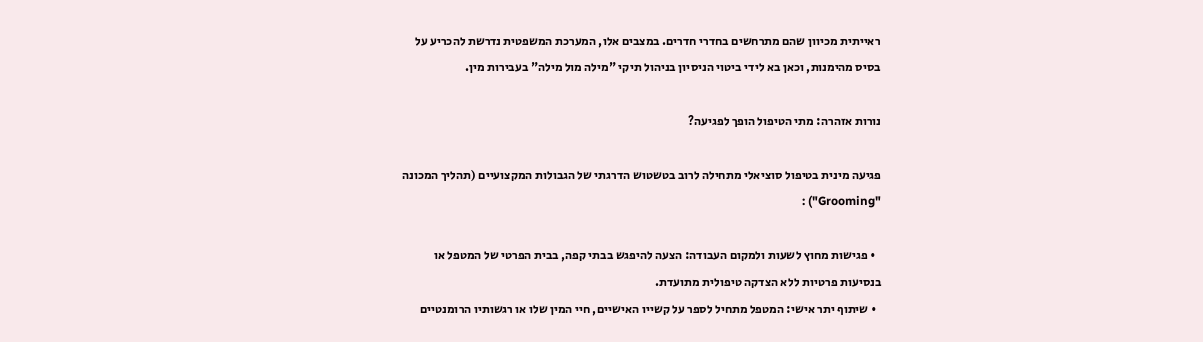ראייתית מכיוון שהם מתרחשים בחדרי חדרים. במצבים אלו, המערכת המשפטית נדרשת להכריע על בסיס מהימנות, וכאן בא לידי ביטוי הניסיון בניהול תיקי "מילה מול מילה" בעבירות מין.

נורות אזהרה: מתי הטיפול הופך לפגיעה?

פגיעה מינית בטיפול סוציאלי מתחילה לרוב בטשטוש הדרגתי של הגבולות המקצועיים (תהליך המכונה "Grooming") :

  • פגישות מחוץ לשעות ולמקום העבודה: הצעה להיפגש בבתי קפה, בבית הפרטי של המטפל או בנסיעות פרטיות ללא הצדקה טיפולית מתועדת.
  • שיתוף יתר אישי: המטפל מתחיל לספר על קשייו האישיים, חיי המין שלו או רגשותיו הרומנטיים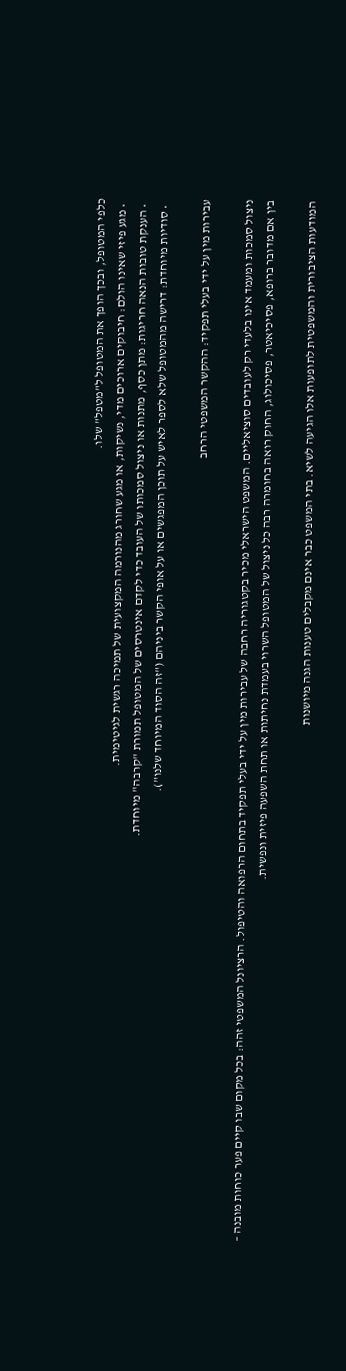כלפי המטופל, ובכך הופך את המטופל ל"מטפל" שלו.
  • מגע פיזי שאינו הולם: חיבוקים ארוכים מדי, נשיקות, או מגע שחורג מהנורמה המקצועית של תמיכה רגשית לגיטימית.
  • הענקת טובות הנאה חריגות: מתן כסף, מתנות או ניצול סמכותו של העובד כדי לקדם אינטרסים של המטופל תמורת "קרבה" מיוחדת.
  • סודיות מיוחדת: דרישה מהמטופל שלא לספר לאיש על תוכן המפגשים או על אופי הקשר ביניהם ("זה הסוד המיוחד שלנו").

עבירות מין על ידי בעלי תפקיד: ההקשר המשפטי הרחב

ניצול סמכות ומעמד אינו בלעדי רק לעובדים סוציאליים. המשפט הישראלי מכיר בקטגוריה רחבה של עבירות מין על ידי בעלי תפקיד בתחום הרפואה והטיפול. הרציונל המשפטי זהה: בכל מקום שבו קיים פער כוחות מובנה – בין אם מדובר ברופא, פסיכיאטר, פסיכולוג, החוק רואה בחומרה רבה כל ניצול של המטופל השרוי בעמדת נחיתות או תחת השפעה פיזית ונפשית.

המודעות הציבורית והמשפטית לתופעות אלו הגיעה לשיא. בתי המשפט כבר אינם מקבלים טענות הגנה מיושנות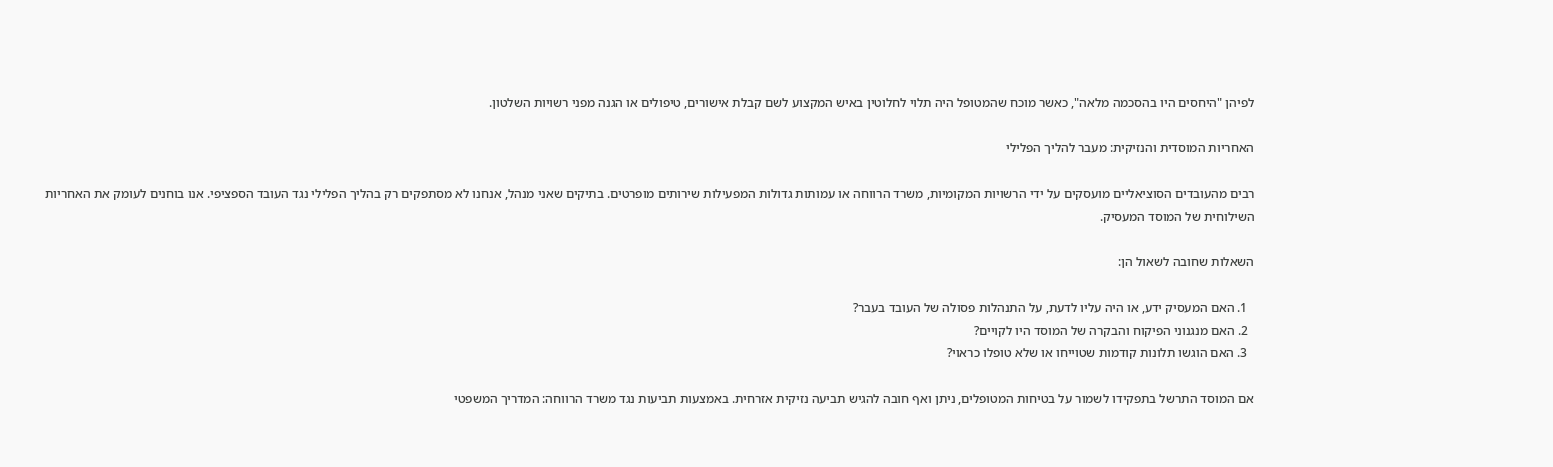לפיהן "היחסים היו בהסכמה מלאה", כאשר מוכח שהמטופל היה תלוי לחלוטין באיש המקצוע לשם קבלת אישורים, טיפולים או הגנה מפני רשויות השלטון.

האחריות המוסדית והנזיקית: מעבר להליך הפלילי

רבים מהעובדים הסוציאליים מועסקים על ידי הרשויות המקומיות, משרד הרווחה או עמותות גדולות המפעילות שירותים מופרטים. בתיקים שאני מנהל, אנחנו לא מסתפקים רק בהליך הפלילי נגד העובד הספציפי. אנו בוחנים לעומק את האחריות השילוחית של המוסד המעסיק.

השאלות שחובה לשאול הן:

  1. האם המעסיק ידע, או היה עליו לדעת, על התנהלות פסולה של העובד בעבר?
  2. האם מנגנוני הפיקוח והבקרה של המוסד היו לקויים?
  3. האם הוגשו תלונות קודמות שטוייחו או שלא טופלו כראוי?

אם המוסד התרשל בתפקידו לשמור על בטיחות המטופלים, ניתן ואף חובה להגיש תביעה נזיקית אזרחית. באמצעות תביעות נגד משרד הרווחה: המדריך המשפטי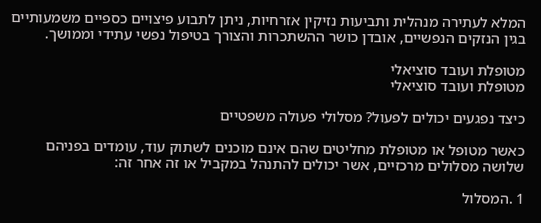המלא לעתירה מנהלית ותביעות נזיקין אזרחיות, ניתן לתבוע פיצויים כספיים משמעותיים בגין הנזקים הנפשיים, אובדן כושר ההשתכרות והצורך בטיפול נפשי עתידי וממושך.

מטופלת ועובד סוציאלי
מטופלת ועובד סוציאלי

כיצד נפגעים יכולים לפעול? מסלולי פעולה משפטיים

כאשר מטופל או מטופלת מחליטים שהם אינם מוכנים לשתוק עוד, עומדים בפניהם שלושה מסלולים מרכזיים, אשר יכולים להתנהל במקביל או זה אחר זה:

1 .המסלול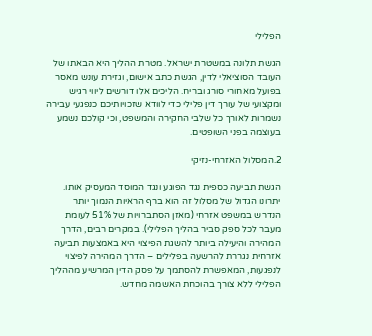הפלילי

הגשת תלונה במשטרת ישראל. מטרת ההליך היא הבאתו של העובד הסוציאלי לדין, הגשת כתב אישום, וגזירת עונש מאסר בפועל מאחורי סורג ובריח. הליכים אלו דורשים ליווי רגיש ומקצועי של עורך דין פלילי כדי לוודא שזכויותיכם כנפגעי עבירה נשמרות לאורך כל שלבי החקירה והמשפט, וכי קולכם נשמע בעוצמה בפני השופטים.

2.המסלול האזרחי-נזיקי

הגשת תביעה כספית נגד הפוגע ונגד המוסד המעסיק אותו. יתרונו הגדול של מסלול זה הוא ברף הראיות הנמוך יותר הנדרש במשפט אזרחי (מאזן הסתברויות של 51% לעומת מעבר לכל ספק סביר בהליך הפלילי). במקרים רבים, הדרך המהירה והיעילה ביותר להשגת הפיצוי היא באמצעות תביעה אזרחית נגררת להרשעה בפלילים – הדרך המהירה לפיצוי לנפגעות, המאפשרת להסתמך על פסק הדין המרשיע מההליך הפלילי ללא צורך בהוכחת האשמה מחדש.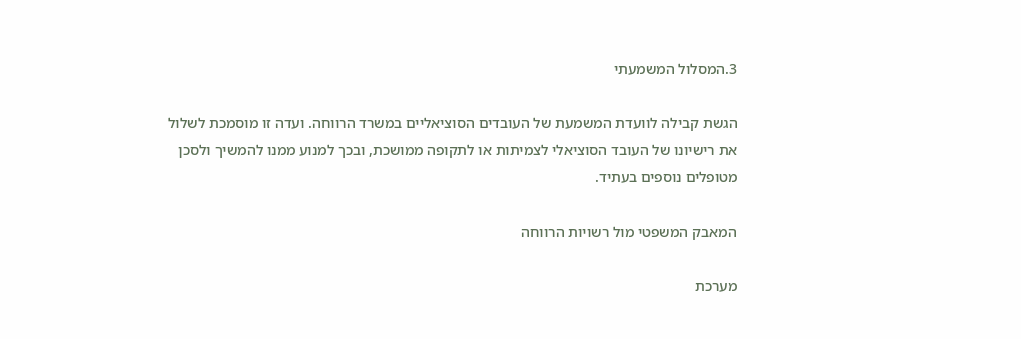3.המסלול המשמעתי

הגשת קבילה לוועדת המשמעת של העובדים הסוציאליים במשרד הרווחה. ועדה זו מוסמכת לשלול את רישיונו של העובד הסוציאלי לצמיתות או לתקופה ממושכת, ובכך למנוע ממנו להמשיך ולסכן מטופלים נוספים בעתיד.

המאבק המשפטי מול רשויות הרווחה

מערכת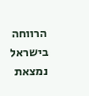הרווחה בישראל נמצאת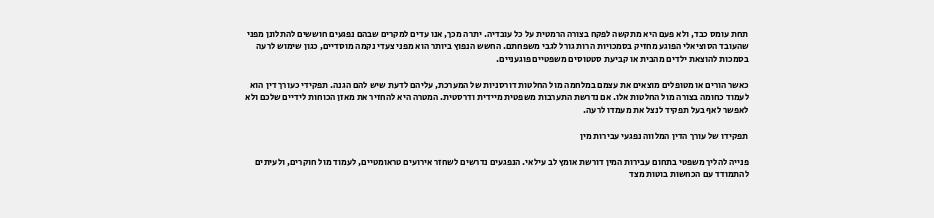תחת עומס כבד, ולא פעם היא מתקשה לפקח בצורה הרמטית על כל עובדיה. יתרה מכך, אנו עדים למקרים שבהם נפגעים חוששים להתלונן מפני שהעובד הסוציאלי הפוגע מחזיק בסמכויות הרות גורל לגבי משפחתם. החשש הנפוץ ביותר הוא מפני צעדי נקמה מוסדיים, כגון שימוש לרעה בסמכות להוצאת ילדים מהבית או קביעת סטטוסים משפטיים פוגעניים.

כאשר הורים או מטופלים מוצאים את עצמם במלחמה מול החלטות דורסניות של המערכת, עליהם לדעת שיש להם הגנה. תפקידי כעורך דין הוא לעמוד כחומה בצורה מול החלטות אלו. אם נדרשת התערבות משפטית מיידית ודרסטית. המטרה היא להחזיר את מאזן הכוחות לידיים שלכם ולא לאפשר לאף בעל תפקיד לנצל את מעמדו לרעה.

תפקידו של עורך הדין המלווה נפגעי עבירות מין

פנייה להליך משפטי בתחום עבירות המין דורשת אומץ לב עילאי. הנפגעים נדרשים לשחזר אירועים טראומטיים, לעמוד מול חוקרים, ולעיתים להתמודד עם הכחשות בוטות מצד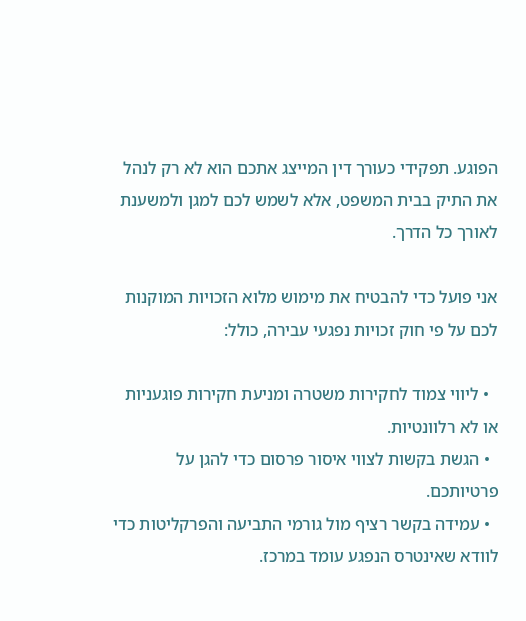הפוגע. תפקידי כעורך דין המייצג אתכם הוא לא רק לנהל את התיק בבית המשפט, אלא לשמש לכם למגן ולמשענת לאורך כל הדרך.

אני פועל כדי להבטיח את מימוש מלוא הזכויות המוקנות לכם על פי חוק זכויות נפגעי עבירה, כולל:

  • ליווי צמוד לחקירות משטרה ומניעת חקירות פוגעניות או לא רלוונטיות.
  • הגשת בקשות לצווי איסור פרסום כדי להגן על פרטיותכם.
  • עמידה בקשר רציף מול גורמי התביעה והפרקליטות כדי לוודא שאינטרס הנפגע עומד במרכז.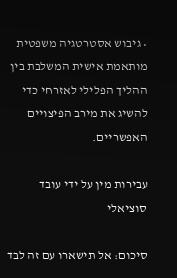• גיבוש אסטרטגיה משפטית מותאמת אישית המשלבת בין ההליך הפלילי לאזרחי כדי להשיג את מירב הפיצויים האפשריים.

עבירות מין על ידי עובד סוציאלי

סיכום: אל תישארו עם זה לבד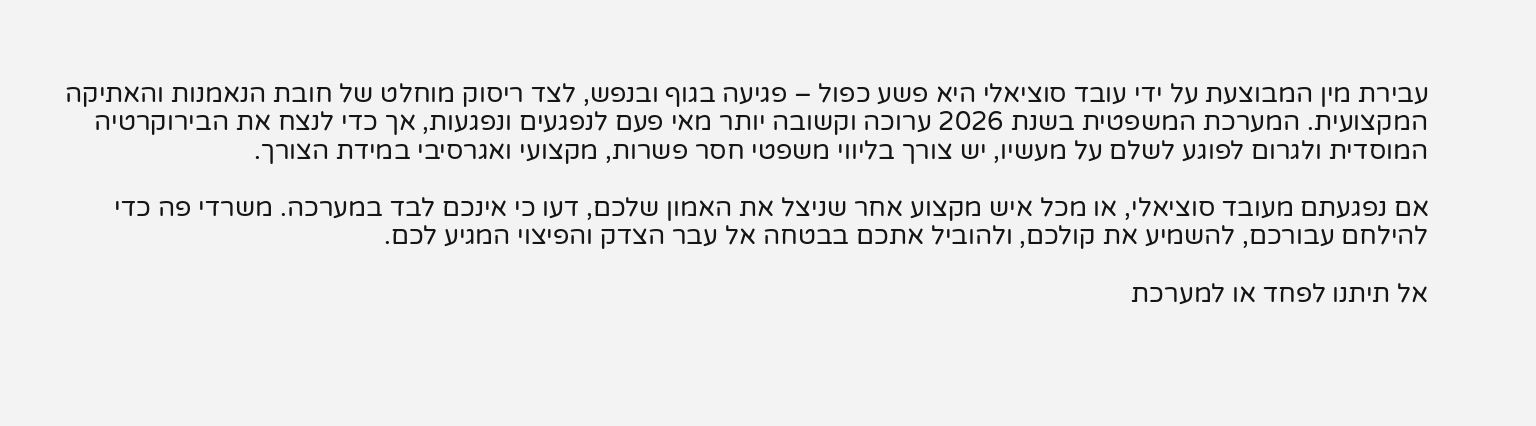עבירת מין המבוצעת על ידי עובד סוציאלי היא פשע כפול – פגיעה בגוף ובנפש, לצד ריסוק מוחלט של חובת הנאמנות והאתיקה המקצועית. המערכת המשפטית בשנת 2026 ערוכה וקשובה יותר מאי פעם לנפגעים ונפגעות, אך כדי לנצח את הבירוקרטיה המוסדית ולגרום לפוגע לשלם על מעשיו, יש צורך בליווי משפטי חסר פשרות, מקצועי ואגרסיבי במידת הצורך.

אם נפגעתם מעובד סוציאלי, או מכל איש מקצוע אחר שניצל את האמון שלכם, דעו כי אינכם לבד במערכה. משרדי פה כדי להילחם עבורכם, להשמיע את קולכם, ולהוביל אתכם בבטחה אל עבר הצדק והפיצוי המגיע לכם.

אל תיתנו לפחד או למערכת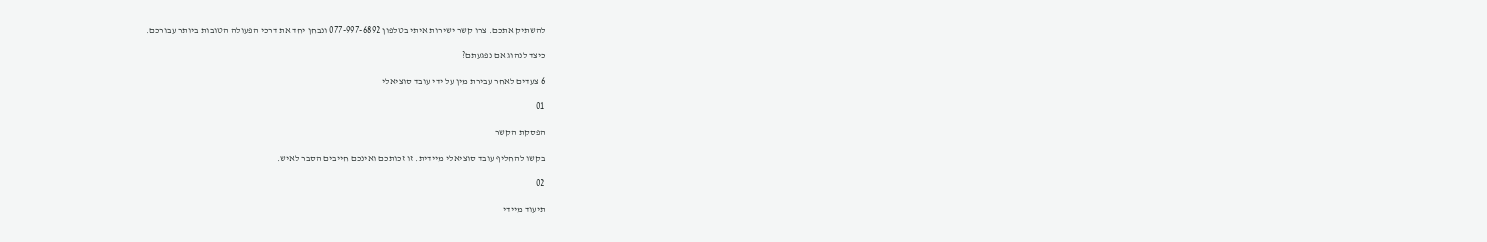להשתיק אתכם. צרו קשר ישירות איתי בטלפון 077-997-6892 ונבחן יחד את דרכי הפעולה הטובות ביותר עבורכם.

כיצד לנהוג אם נפגעתם?

6 צעדים לאחר עבירת מין על ידי עובד סוציאלי

01

הפסקת הקשר

בקשו להחליף עובד סוציאלי מיידית. זו זכותכם ואינכם חייבים הסבר לאיש.

02

תיעוד מיידי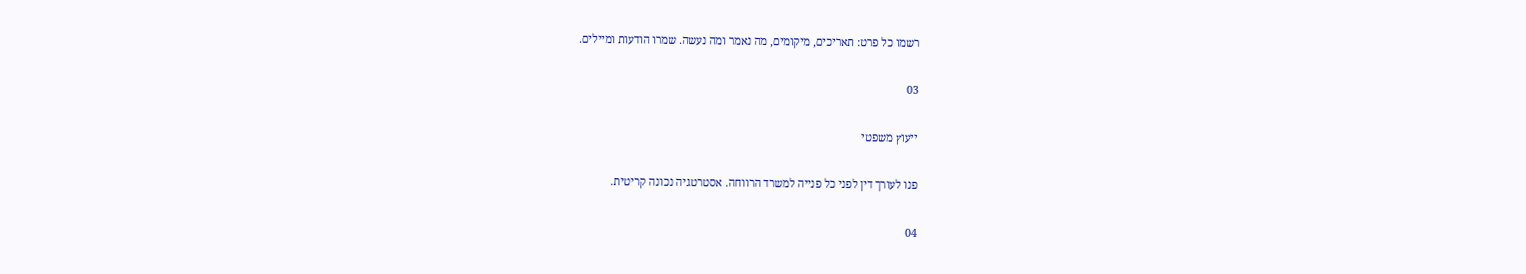רשמו כל פרט: תאריכים, מיקומים, מה נאמר ומה נעשה. שמרו הודעות ומיילים.

03

ייעוץ משפטי

פנו לעורך דין לפני כל פנייה למשרד הרווחה. אסטרטגיה נכונה קריטית.

04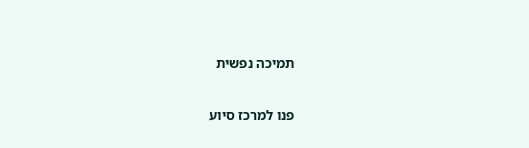תמיכה נפשית

פנו למרכז סיוע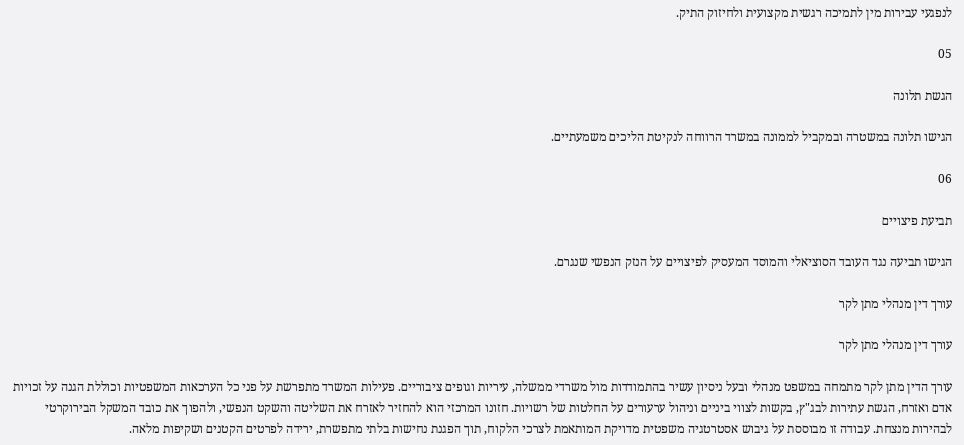לנפגעי עבירות מין לתמיכה רגשית מקצועית ולחיזוק התיק.

05

הגשת תלונה

הגישו תלונה במשטרה ובמקביל לממונה במשרד הרווחה לנקיטת הליכים משמעתיים.

06

תביעת פיצויים

הגישו תביעה נגד העובד הסוציאלי והמוסד המעסיק לפיצויים על הנזק הנפשי שנגרם.

עורך דין מנהלי מתן לקר

עורך דין מנהלי מתן לקר

עורך הדין מתן לקר מתמחה במשפט מנהלי ובעל ניסיון עשיר בהתמודדות מול משרדי ממשלה, עיריות וגופים ציבוריים. פעילות המשרד מתפרשת על פני כל הערכאות המשפטיות וכוללת הגנה על זכויות אדם ואזרח, הגשת עתירות לבג"ץ, בקשות לצווי ביניים וניהול ערעורים על החלטות של רשויות. חזונו המרכזי הוא להחזיר לאזרח את השליטה והשקט הנפשי, ולהפוך את כובד המשקל הבירוקרטי לבהירות מנצחת. עבודה זו מבוססת על גיבוש אסטרטגיה משפטית מדויקת המותאמת לצרכי הלקוח, תוך הפגנת נחישות בלתי מתפשרת, ירידה לפרטים הקטנים ושקיפות מלאה.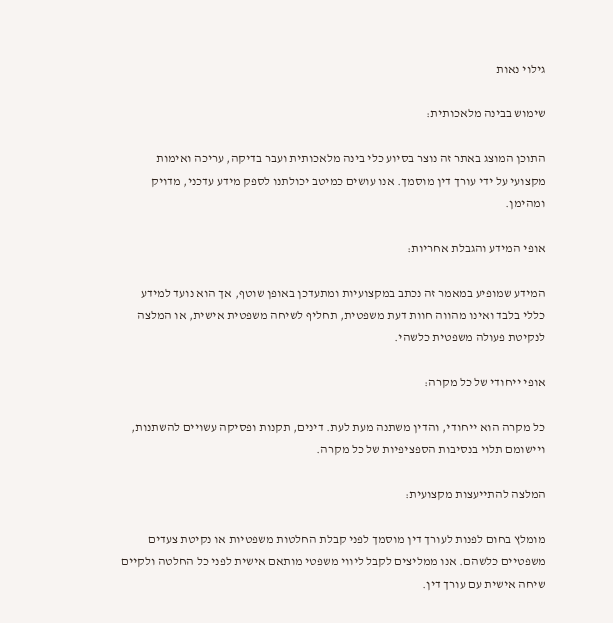גילוי נאות

שימוש בבינה מלאכותית:

התוכן המוצג באתר זה נוצר בסיוע כלי בינה מלאכותית ועבר בדיקה, עריכה ואימות מקצועי על ידי עורך דין מוסמך. אנו עושים כמיטב יכולתנו לספק מידע עדכני, מדויק ומהימן.

אופי המידע והגבלת אחריות:

המידע שמופיע במאמר זה נכתב במקצועיות ומתעדכן באופן שוטף, אך הוא נועד למידע כללי בלבד ואינו מהווה חוות דעת משפטית, תחליף לשיחה משפטית אישית, או המלצה לנקיטת פעולה משפטית כלשהי.

אופי ייחודי של כל מקרה:

כל מקרה הוא ייחודי, והדין משתנה מעת לעת. דינים, תקנות ופסיקה עשויים להשתנות, ויישומם תלוי בנסיבות הספציפיות של כל מקרה.

המלצה להתייעצות מקצועית:

מומלץ בחום לפנות לעורך דין מוסמך לפני קבלת החלטות משפטיות או נקיטת צעדים משפטיים כלשהם. אנו ממליצים לקבל ליווי משפטי מותאם אישית לפני כל החלטה ולקיים שיחה אישית עם עורך דין.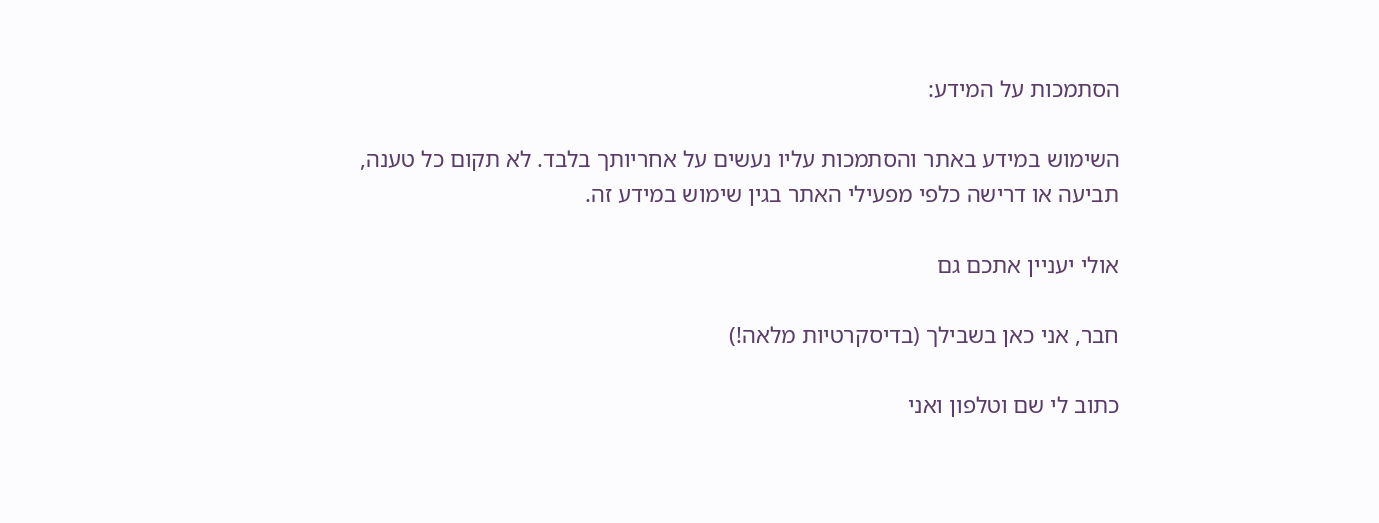הסתמכות על המידע:

השימוש במידע באתר והסתמכות עליו נעשים על אחריותך בלבד. לא תקום כל טענה, תביעה או דרישה כלפי מפעילי האתר בגין שימוש במידע זה.

אולי יעניין אתכם גם

חבר, אני כאן בשבילך (בדיסקרטיות מלאה!)

כתוב לי שם וטלפון ואני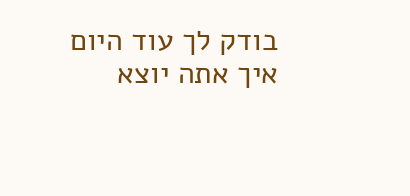בודק לך עוד היום איך אתה יוצא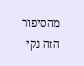מהסיפור הזה נקי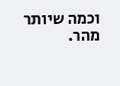וכמה שיותר מהר.